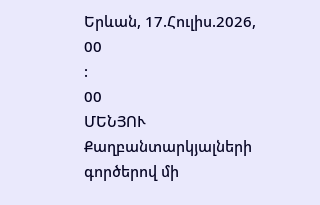Երևան, 17.Հուլիս.2026,
00
:
00
ՄԵՆՅՈՒ
Քաղբանտարկյալների գործերով մի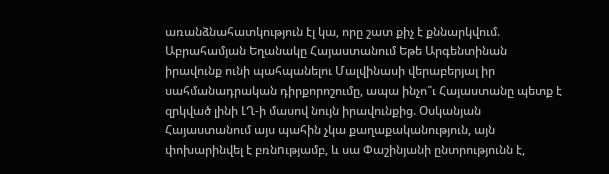առանձնահատկություն էլ կա, որը շատ քիչ է քննարկվում. Աբրահամյան Եղանակը Հայաստանում Եթե Արգենտինան իրավունք ունի պահպանելու Մալվինասի վերաբերյալ իր սահմանադրական դիրքորոշումը, ապա ինչո՞ւ Հայաստանը պետք է զրկված լինի ԼՂ-ի մասով նույն իրավունքից. Օսկանյան Հայաստանում այս պահին չկա քաղաքականություն, այն փոխարինվել է բռնnւթյամբ, և սա Փաշինյանի ընտրությունն է,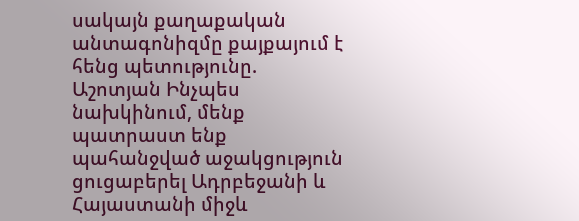սակայն քաղաքական անտագոնիզմը քայքայում է հենց պետությունը. Աշոտյան Ինչպես նախկինում, մենք պատրաստ ենք պահանջված աջակցություն ցուցաբերել Ադրբեջանի և Հայաստանի միջև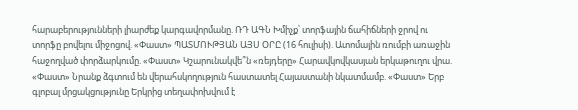հարաբերությունների լիարժեք կարգավորմանը. ՌԴ ԱԳՆ Խմիչք՝ տորֆային ճահիճների ջրով ու տորֆը բովելու միջոցով. «Փաստ» ՊԱՏՄՈՒԹՅԱՆ ԱՅՍ ՕՐԸ (16 հուլիսի). Ատոմային ռումբի առաջին հաջողված փորձարկումը. «Փաստ» Կշարունակվե՞ն «ռեյդերը» Հարավկովկասյան երկաթուղու վրա. «Փաստ» Նրանք ձգտում են վերահսկողություն հաստատել Հայաստանի նկատմամբ. «Փաստ» Երբ գլոբալ մրցակցությունը Երկրից տեղափոխվում է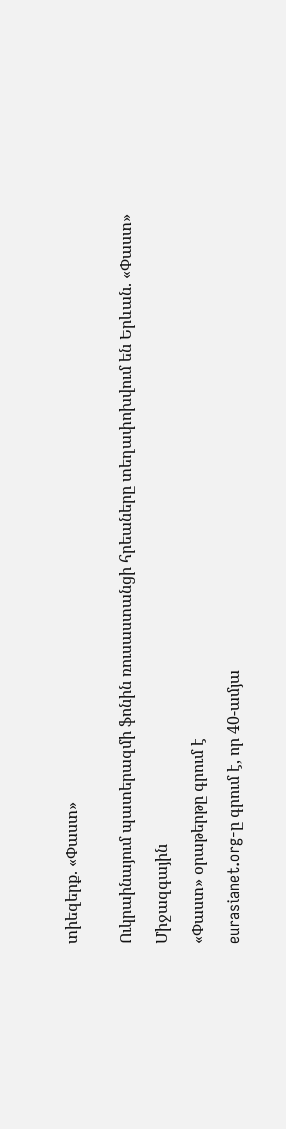տիեզերք. «Փաստ»


Ուկրաինայում պատերազմի ֆոնին ռուսաստանցի հրեաները տեղափոխվում են Երևան. «Փաստ»

Միջազգային

«Փաստ» օրաթերթը գրում է

eurasianet.org-ը գրում է, որ 40-ամյա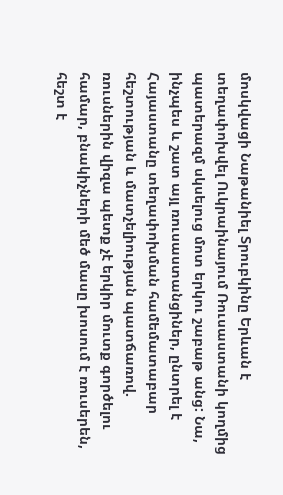մոսկվացի Նաթանիել Տրուբկինը Երևան է տեղափոխվել Ուկրաինայում Ռուսաստանի կողմից պատերազմ սկսելուց մոտ երկու շաբաթ անց: Նա, ինչպես և շատ այլ ռուսաստանցիներ, ընտրել է Հայաստանը տեղափոխման համեմատաբար հեշտության և մատչելիության պատճառով. ռուսներին վիզա պետք չէ երկիր մուտք գործելու համար, բնակիչների մեծ մասը խոսում է ռուսերեն, հեշտ է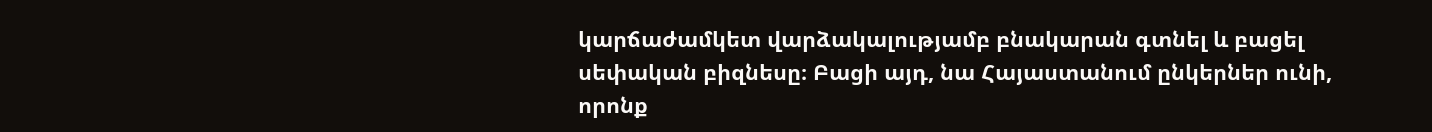կարճաժամկետ վարձակալությամբ բնակարան գտնել և բացել սեփական բիզնեսը։ Բացի այդ, նա Հայաստանում ընկերներ ունի, որոնք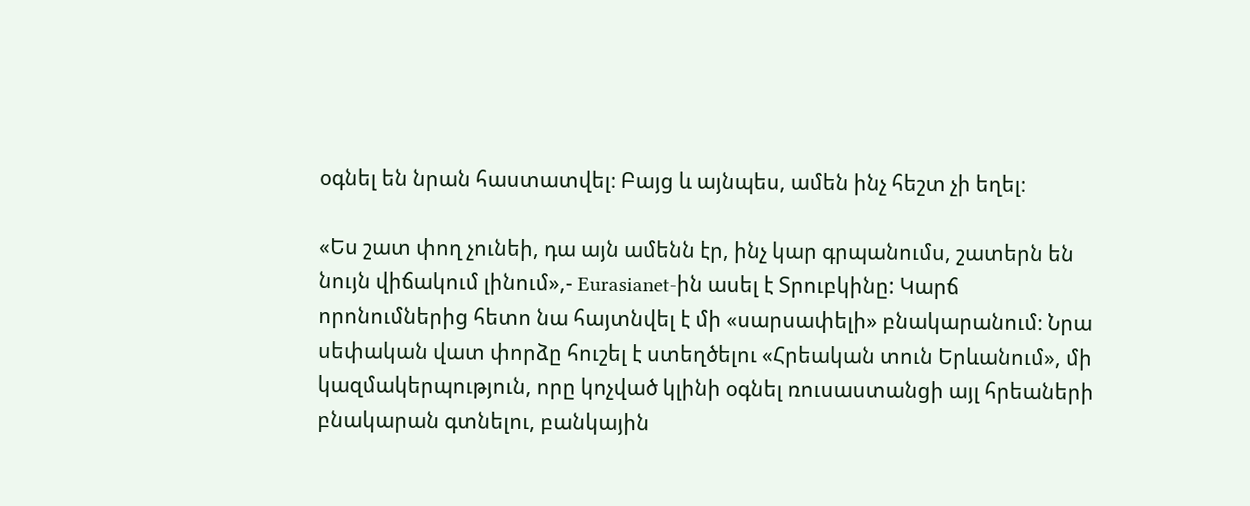օգնել են նրան հաստատվել։ Բայց և այնպես, ամեն ինչ հեշտ չի եղել։

«Ես շատ փող չունեի, դա այն ամենն էր, ինչ կար գրպանումս, շատերն են նույն վիճակում լինում»,- Eurasianet-ին ասել է Տրուբկինը: Կարճ որոնումներից հետո նա հայտնվել է մի «սարսափելի» բնակարանում։ Նրա սեփական վատ փորձը հուշել է ստեղծելու «Հրեական տուն Երևանում», մի կազմակերպություն, որը կոչված կլինի օգնել ռուսաստանցի այլ հրեաների բնակարան գտնելու, բանկային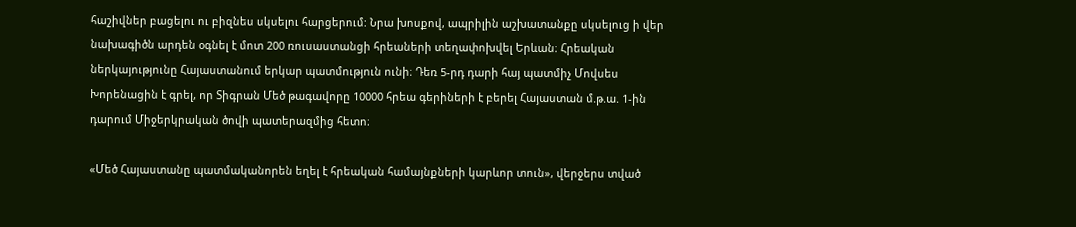հաշիվներ բացելու ու բիզնես սկսելու հարցերում: Նրա խոսքով, ապրիլին աշխատանքը սկսելուց ի վեր նախագիծն արդեն օգնել է մոտ 200 ռուսաստանցի հրեաների տեղափոխվել Երևան։ Հրեական ներկայությունը Հայաստանում երկար պատմություն ունի։ Դեռ 5-րդ դարի հայ պատմիչ Մովսես Խորենացին է գրել, որ Տիգրան Մեծ թագավորը 10000 հրեա գերիների է բերել Հայաստան մ.թ.ա. 1-ին դարում Միջերկրական ծովի պատերազմից հետո։

«Մեծ Հայաստանը պատմականորեն եղել է հրեական համայնքների կարևոր տուն», վերջերս տված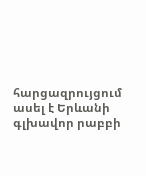հարցազրույցում ասել է Երևանի գլխավոր րաբբի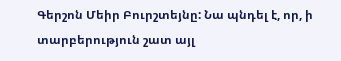Գերշոն Մեիր Բուրշտեյնը: Նա պնդել է, որ, ի տարբերություն շատ այլ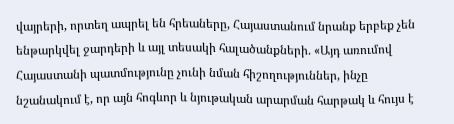վայրերի, որտեղ ապրել են հրեաները, Հայաստանում նրանք երբեք չեն ենթարկվել ջարդերի և այլ տեսակի հալածանքների. «Այդ առումով Հայաստանի պատմությունը չունի նման հիշողություններ, ինչը նշանակում է, որ այն հոգևոր և նյութական արարման հարթակ և հույս է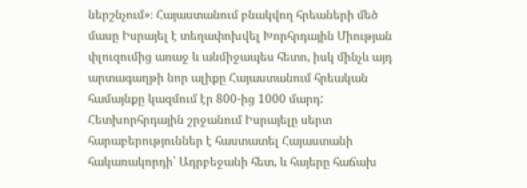ներշնչում»։ Հայաստանում բնակվող հրեաների մեծ մասը Իսրայել է տեղափոխվել Խորհրդային Միության փլուզումից առաջ և անմիջապես հետո, իսկ մինչև այդ արտագաղթի նոր ալիքը Հայաստանում հրեական համայնքը կազմում էր 800-ից 1000 մարդ: Հետխորհրդային շրջանում Իսրայելը սերտ հարաբերություններ է հաստատել Հայաստանի հակառակորդի՝ Ադրբեջանի հետ, և հայերը հաճախ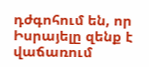դժգոհում են, որ Իսրայելը զենք է վաճառում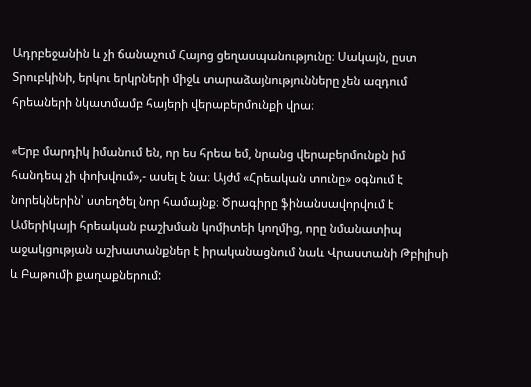Ադրբեջանին և չի ճանաչում Հայոց ցեղասպանությունը։ Սակայն, ըստ Տրուբկինի, երկու երկրների միջև տարաձայնությունները չեն ազդում հրեաների նկատմամբ հայերի վերաբերմունքի վրա։

«Երբ մարդիկ իմանում են, որ ես հրեա եմ, նրանց վերաբերմունքն իմ հանդեպ չի փոխվում»,- ասել է նա։ Այժմ «Հրեական տունը» օգնում է նորեկներին՝ ստեղծել նոր համայնք։ Ծրագիրը ֆինանսավորվում է Ամերիկայի հրեական բաշխման կոմիտեի կողմից, որը նմանատիպ աջակցության աշխատանքներ է իրականացնում նաև Վրաստանի Թբիլիսի և Բաթումի քաղաքներում: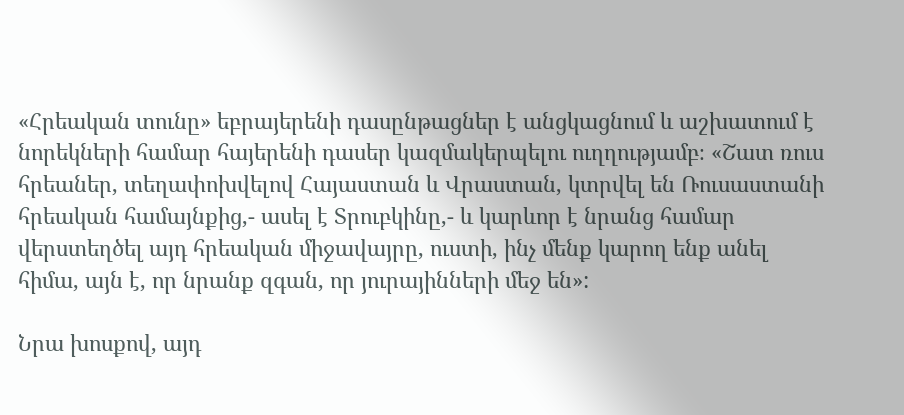«Հրեական տունը» եբրայերենի դասընթացներ է անցկացնում և աշխատում է նորեկների համար հայերենի դասեր կազմակերպելու ուղղությամբ։ «Շատ ռուս հրեաներ, տեղափոխվելով Հայաստան և Վրաստան, կտրվել են Ռուսաստանի հրեական համայնքից,- ասել է Տրուբկինը,- և կարևոր է նրանց համար վերստեղծել այդ հրեական միջավայրը, ուստի, ինչ մենք կարող ենք անել հիմա, այն է, որ նրանք զգան, որ յուրայինների մեջ են»:

Նրա խոսքով, այդ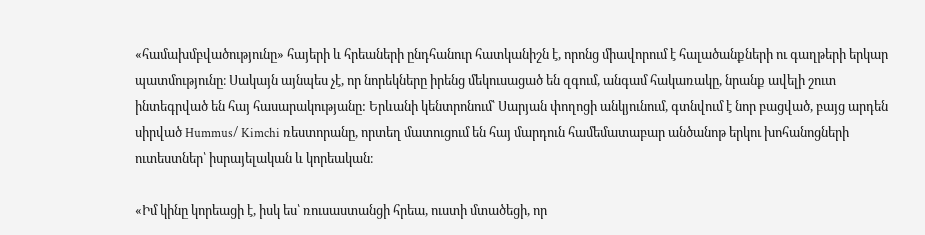«համախմբվածությունը» հայերի և հրեաների ընդհանուր հատկանիշն է, որոնց միավորում է հալածանքների ու գաղթերի երկար պատմությունը։ Սակայն այնպես չէ, որ նորեկները իրենց մեկուսացած են զգում, անգամ հակառակը, նրանք ավելի շուտ ինտեգրված են հայ հասարակությանը: Երևանի կենտրոնում՝ Սարյան փողոցի անկյունում, գտնվում է նոր բացված, բայց արդեն սիրված Hummus/ Kimchi ռեստորանը, որտեղ մատուցում են հայ մարդուն համեմատաբար անծանոթ երկու խոհանոցների ուտեստներ՝ իսրայելական և կորեական։

«Իմ կինը կորեացի է, իսկ ես՝ ռուսաստանցի հրեա, ուստի մտածեցի, որ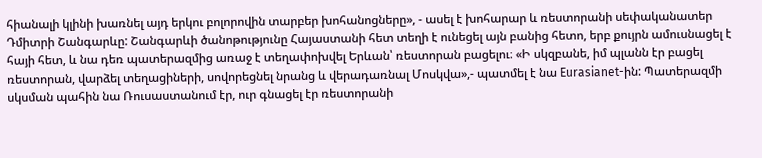հիանալի կլինի խառնել այդ երկու բոլորովին տարբեր խոհանոցները», - ասել է խոհարար և ռեստորանի սեփականատեր Դմիտրի Շանգարևը: Շանգարևի ծանոթությունը Հայաստանի հետ տեղի է ունեցել այն բանից հետո, երբ քույրն ամուսնացել է հայի հետ, և նա դեռ պատերազմից առաջ է տեղափոխվել Երևան՝ ռեստորան բացելու։ «Ի սկզբանե, իմ պլանն էր բացել ռեստորան, վարձել տեղացիների, սովորեցնել նրանց և վերադառնալ Մոսկվա»,- պատմել է նա Eurasianet-ին: Պատերազմի սկսման պահին նա Ռուսաստանում էր, ուր գնացել էր ռեստորանի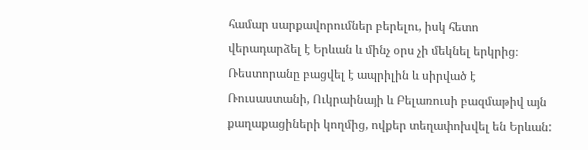համար սարքավորումներ բերելու, իսկ հետո վերադարձել է Երևան և մինչ օրս չի մեկնել երկրից։ Ռեստորանը բացվել է ապրիլին և սիրված է Ռուսաստանի, Ուկրաինայի և Բելառուսի բազմաթիվ այն քաղաքացիների կողմից, ովքեր տեղափոխվել են Երևան: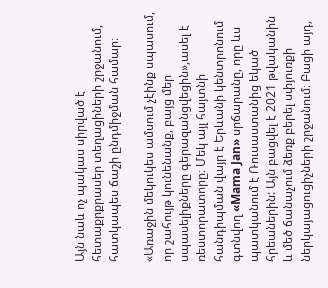Այն նաև ոչ պակաս սիրված է հետաքրքրասեր տեղացիների շրջանում, հատկապես ճաշի ընդմիջման համար։

«Առաջին մեկուկես ամսում չէինք սպասում, որ շահույթ կունենանք, բայց մեր սպասելիքները գերազանցվեցին»,ասել է ռեստորատորը։ Մեկ այլ հայտնի հանդիպման վայր է Երևանի կենտրոնում գտնվող «Mama Jan» սրճարանը, որը ևս պատկանում է Ռուսաստանից եկած հրեաներին: Այն բացվել է 2021 թվականին և մեծ ճանաչում ձեռք բերել սփյուռքի ներկայացուցիչների շրջանում։ Բացի այդ,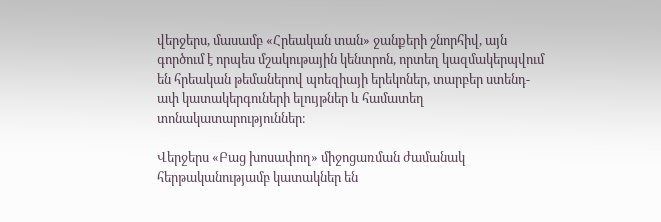վերջերս, մասամբ «Հրեական տան» ջանքերի շնորհիվ, այն գործում է որպես մշակութային կենտրոն, որտեղ կազմակերպվում են հրեական թեմաներով պոեզիայի երեկոներ, տարբեր ստենդ-ափ կատակերգուների ելույթներ և համատեղ տոնակատարություններ։

Վերջերս «Բաց խոսափող» միջոցառման ժամանակ հերթականությամբ կատակներ են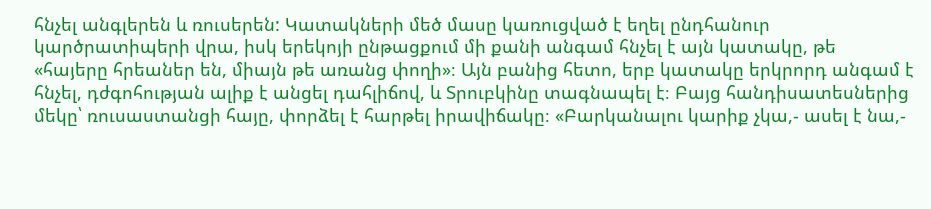հնչել անգլերեն և ռուսերեն: Կատակների մեծ մասը կառուցված է եղել ընդհանուր կարծրատիպերի վրա, իսկ երեկոյի ընթացքում մի քանի անգամ հնչել է այն կատակը, թե «հայերը հրեաներ են, միայն թե առանց փողի»։ Այն բանից հետո, երբ կատակը երկրորդ անգամ է հնչել, դժգոհության ալիք է անցել դահլիճով, և Տրուբկինը տագնապել է։ Բայց հանդիսատեսներից մեկը՝ ռուսաստանցի հայը, փորձել է հարթել իրավիճակը։ «Բարկանալու կարիք չկա,- ասել է նա,-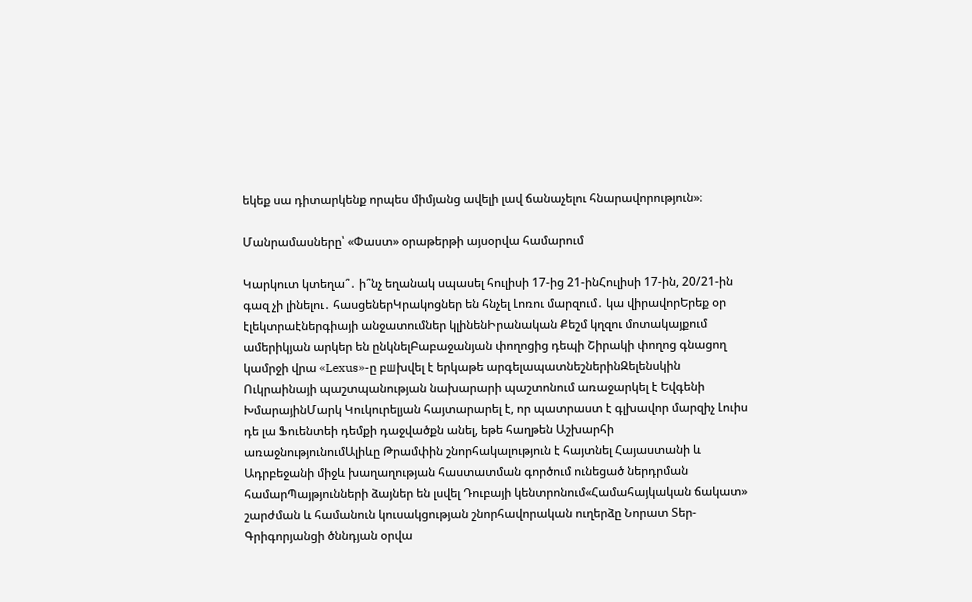եկեք սա դիտարկենք որպես միմյանց ավելի լավ ճանաչելու հնարավորություն»։

Մանրամասները՝ «Փաստ» օրաթերթի այսօրվա համարում

Կարկուտ կտեղա՞․ ի՞նչ եղանակ սպասել հուլիսի 17-ից 21-ինՀուլիսի 17-ին, 20/21-ին գազ չի լինելու․ հասցեներԿրակոցներ են հնչել Լոռու մարզում․ կա վիրավորԵրեք օր էլեկտրաէներգիայի անջատումներ կլինենԻրանական Քեշմ կղզու մոտակայքում ամերիկյան արկեր են ընկնելԲաբաջանյան փողոցից դեպի Շիրակի փողոց գնացող կամրջի վրա «Lexus»-ը բшխվել է երկաթե արգելապատնեշներինԶելենսկին Ուկրաինայի պաշտպանության նախարարի պաշտոնում առաջարկել է Եվգենի ԽմարայինՄարկ Կուկուրելյան հայտարարել է, որ պատրաստ է գլխավոր մարզիչ Լուիս դե լա Ֆուենտեի դեմքի դաջվածքն անել, եթե հաղթեն Աշխարհի առաջնությունումԱլիևը Թրամփին շնորհակալություն է հայտնել Հայաստանի և Ադրբեջանի միջև խաղաղության հաստատման գործում ունեցած ներդրման համարՊայթյունների ձայներ են լսվել Դուբայի կենտրոնում«Համահայկական ճակատ» շարժման և համանուն կուսակցության շնորհավորական ուղերձը Նորատ Տեր-Գրիգորյանցի ծննդյան օրվա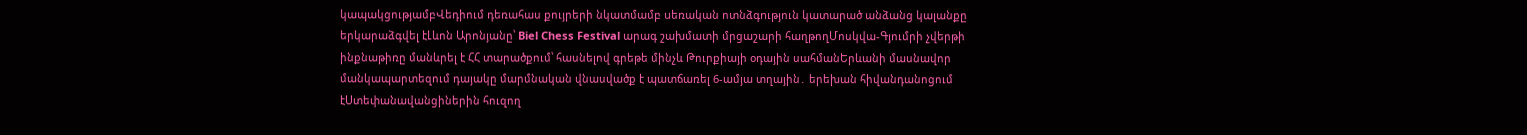կապակցությամբՎեդիում դեռահաս քույրերի նկատմամբ uեռական ոտնձգnւթյուն կատարած անձանց կալանքը երկարաձգվել էԼևոն Արոնյանը՝ Biel Chess Festival արագ շախմատի մրցաշարի հաղթողՄոսկվա-Գյումրի չվերթի ինքնաթիռը մանևրել է ՀՀ տարածքում՝ հասնելով գրեթե մինչև Թուրքիայի օդային սահմանԵրևանի մասնավոր մանկապարտեզում դայակը մարմնական վնասվածք է պատճառել 6-ամյա տղային․ երեխան հիվանդանոցում էՍտեփանավանցիներին հուզող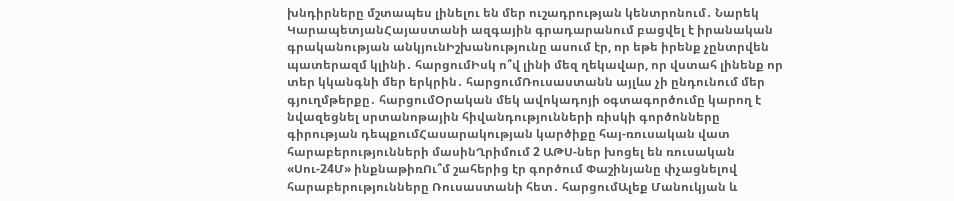խնդիրները մշտապես լինելու են մեր ուշադրության կենտրոնում․ Նարեկ ԿարապետյանՀայաստանի ազգային գրադարանում բացվել է իրանական գրականության անկյունԻշխանությունը ասում էր, որ եթե իրենք չընտրվեն պատերազմ կլինի․ հարցումԻսկ ո՞վ լինի մեզ ղեկավար, որ վստահ լինենք որ տեր կկանգնի մեր երկրին․ հարցումՌուսաստանն այլևս չի ընդունում մեր գյուղմթերքը․ հարցումՕրական մեկ ավոկադոյի օգտագործումը կարող է նվազեցնել սրտանոթային հիվանդությունների ռիսկի գործոնները գիրության դեպքումՀասարակության կարծիքը հայ-ռուսական վատ հարաբերությունների մասինՂրիմում 2 ԱԹՍ-ներ խոցել են ռուսական «Սու-24Մ» ինքնաթիռՈւ՞մ շահերից էր գործում Փաշինյանը փչացնելով հարաբերությունները Ռուսաստանի հետ․ հարցումԱլեք Մանուկյան և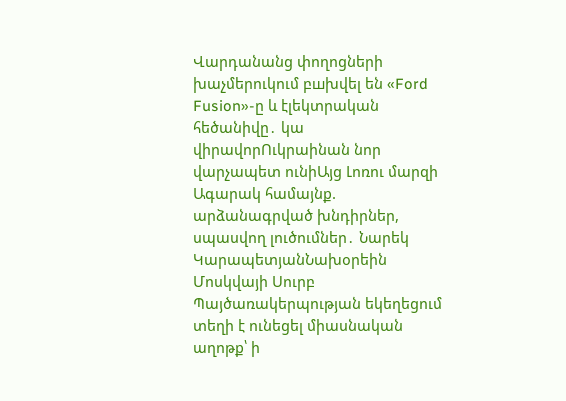Վարդանանց փողոցների խաչմերուկում բшխվել են «Ford Fusion»-ը և էլեկտրական հեծանիվը․ կա վիրավորՈւկրաինան նոր վարչապետ ունիԱյց Լոռու մարզի Ագարակ համայնք. արձանագրված խնդիրներ, սպասվող լուծումներ․ Նարեկ ԿարապետյանՆախօրեին Մոսկվայի Սուրբ Պայծառակերպության եկեղեցում տեղի է ունեցել միասնական աղոթք՝ ի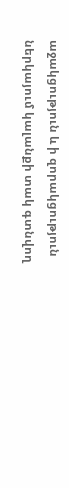աջակցություն և ի զորակցություն ներկայում կալանքի տակ գտնվող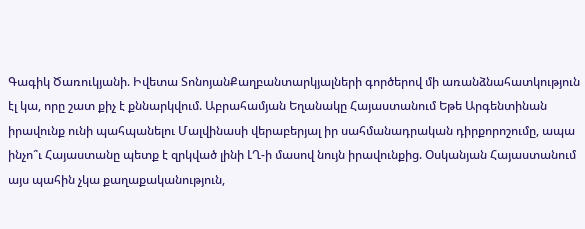Գագիկ Ծառուկյանի. Իվետա ՏոնոյանՔաղբանտարկյալների գործերով մի առանձնահատկություն էլ կա, որը շատ քիչ է քննարկվում. Աբրահամյան Եղանակը Հայաստանում Եթե Արգենտինան իրավունք ունի պահպանելու Մալվինասի վերաբերյալ իր սահմանադրական դիրքորոշումը, ապա ինչո՞ւ Հայաստանը պետք է զրկված լինի ԼՂ-ի մասով նույն իրավունքից. Օսկանյան Հայաստանում այս պահին չկա քաղաքականություն,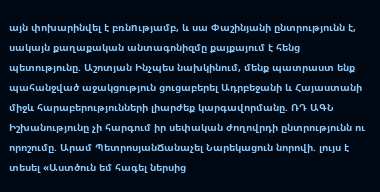այն փոխարինվել է բռնnւթյամբ, և սա Փաշինյանի ընտրությունն է, սակայն քաղաքական անտագոնիզմը քայքայում է հենց պետությունը. Աշոտյան Ինչպես նախկինում, մենք պատրաստ ենք պահանջված աջակցություն ցուցաբերել Ադրբեջանի և Հայաստանի միջև հարաբերությունների լիարժեք կարգավորմանը. ՌԴ ԱԳՆ Իշխանությունը չի հարգում իր սեփական ժողովրդի ընտրությունն ու որոշումը. Արամ ՊետրոսյանՃանաչել Նարեկացուն նորովի. լույս է տեսել «Աստծուն եմ հագել ներսից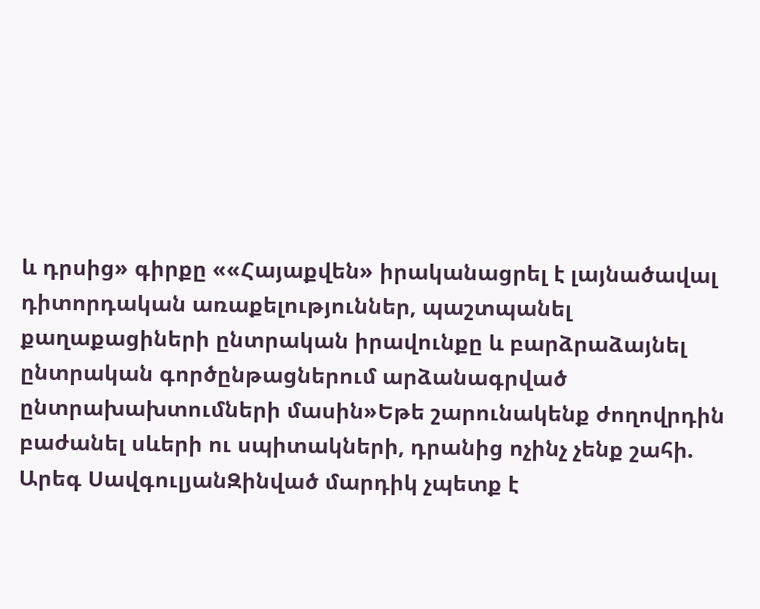և դրսից» գիրքը ««Հայաքվեն» իրականացրել է լայնածավալ դիտորդական առաքելություններ, պաշտպանել քաղաքացիների ընտրական իրավունքը և բարձրաձայնել ընտրական գործընթացներում արձանագրված ընտրախախտումների մասին»Եթե շարունակենք ժողովրդին բաժանել սևերի ու սպիտակների, դրանից ոչինչ չենք շահի. Արեգ ՍավգուլյանԶինված մարդիկ չպետք է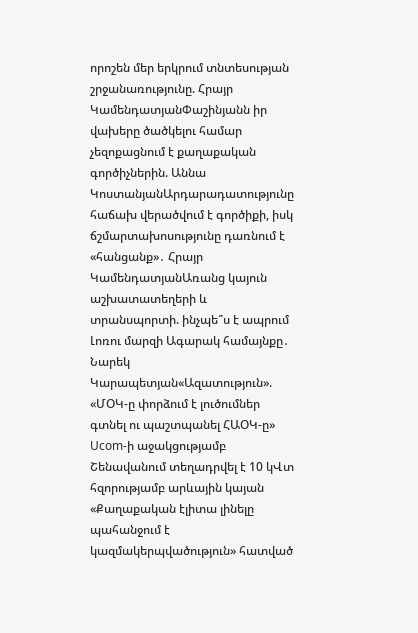որոշեն մեր երկրում տնտեսության շրջանառությունը. Հրայր ԿամենդատյանՓաշինյանն իր վախերը ծածկելու համար չեզոքացնում է քաղաքական գործիչներին. Աննա ԿոստանյանԱրդարադատությունը հաճախ վերածվում է գործիքի, իսկ ճշմարտախոսությունը դառնում է «հանցանք»․ Հրայր ԿամենդատյանԱռանց կայուն աշխատատեղերի և տրանսպորտի. ինչպե՞ս է ապրում Լոռու մարզի Ագարակ համայնքը․ Նարեկ Կարապետյան«Ազատություն». «ՄՕԿ-ը փորձում է լուծումներ գտնել ու պաշտպանել ՀԱՕԿ-ը» Ucom-ի աջակցությամբ Շենավանում տեղադրվել է 10 կՎտ հզորությամբ արևային կայան «Քաղաքական էլիտա լինելը պահանջում է կազմակերպվածություն» հատված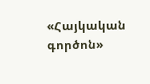«Հայկական գործոն»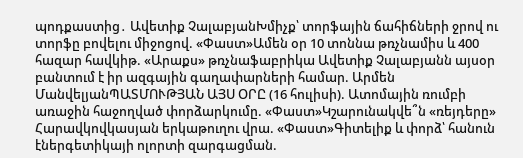պոդքաստից․ Ավետիք ՉալաբյանԽմիչք՝ տորֆային ճահիճների ջրով ու տորֆը բովելու միջոցով. «Փաստ»Ամեն օր 10 տոննա թռչնամիս և 400 հազար հավկիթ. «Արաքս» թռչնաֆաբրիկա Ավետիք Չալաբյանն այսօր բանտում է իր ազգային գաղափարների համար. Արմեն ՄանվելյանՊԱՏՄՈՒԹՅԱՆ ԱՅՍ ՕՐԸ (16 հուլիսի). Ատոմային ռումբի առաջին հաջողված փորձարկումը. «Փաստ»Կշարունակվե՞ն «ռեյդերը» Հարավկովկասյան երկաթուղու վրա. «Փաստ»Գիտելիք և փորձ՝ հանուն էներգետիկայի ոլորտի զարգացման.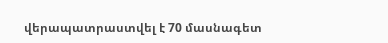վերապատրաստվել է 70 մասնագետ